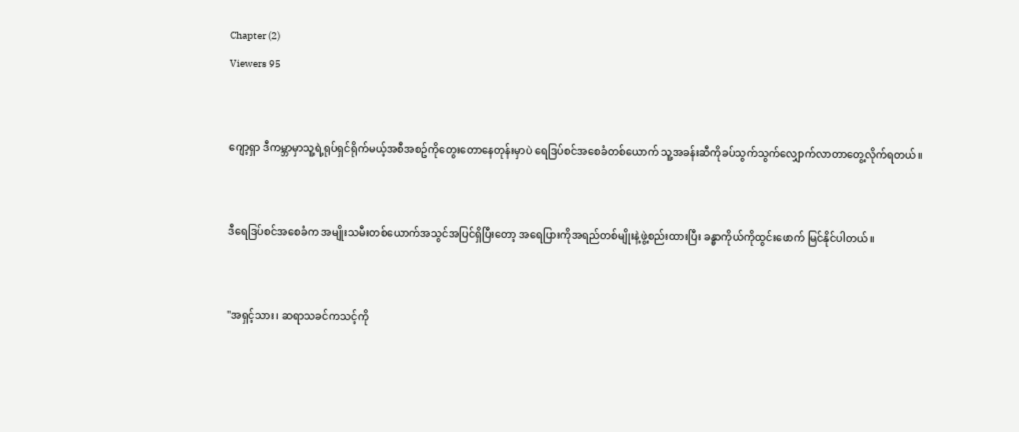Chapter (2)
Viewers 95


ဂျော့ရှာ ဒီကမ္ဘာမှာသူ့ရဲ့ရုပ်ရှင်ရိုက်မယ့်အစီအစဥ်ကိုတွေးတောနေတုန်းမှာပဲ ရေဒြပ်စင်အစေခံတစ်ယောက် သူ့အခန်းဆီကိုခပ်သွက်သွက်လျှောက်လာတာတွေ့လိုက်ရတယ်။


ဒီရေဒြပ်စင်အစေခံက အမျိုးသမီးတစ်ယောက်အသွင်အပြင်ရှိပြီးတော့ အရေပြားကိုအရည်တစ်မျိုးနဲ့ဖွဲ့စည်းထားပြီး ခန္ဓာကိုယ်ကိုထွင်းဖောက် မြင်နိုင်ပါတယ်။


''အရှင့်သား၊ ဆရာသခင်ကသင့်ကို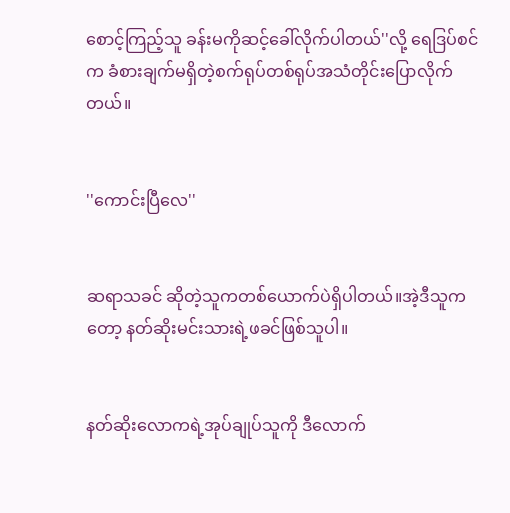စောင့်ကြည့်သူ ခန်းမကိုဆင့်ခေါ်လိုက်ပါတယ်''လို့ ရေဒြပ်စင်က ခံစားချက်မရှိတဲ့စက်ရုပ်တစ်ရုပ်အသံတိုင်းပြောလိုက်တယ်။


''ကောင်းပြီလေ''


ဆရာသခင် ဆိုတဲ့သူကတစ်ယောက်ပဲရှိပါတယ်။အဲ့ဒီသူကတော့ နတ်ဆိုးမင်းသားရဲ့ဖခင်ဖြစ်သူပါ။


နတ်ဆိုးလောကရဲ့အုပ်ချုပ်သူကို ဒီလောက်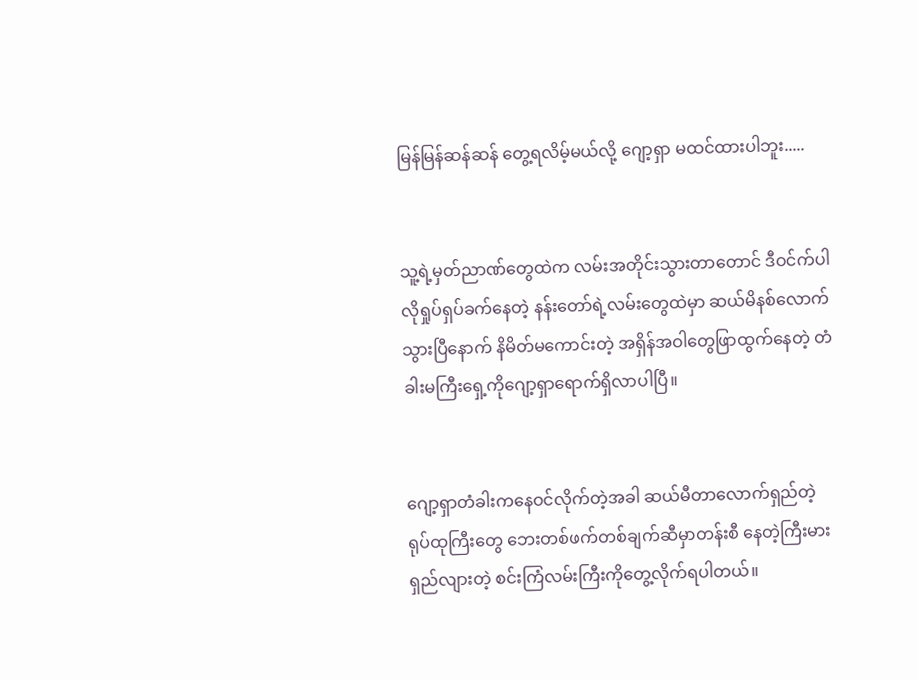မြန်မြန်ဆန်ဆန် တွေ့ရလိမ့်မယ်လို့ ဂျော့ရှာ မထင်ထားပါဘူး.....


သူ့ရဲ့မှတ်ညာဏ်တွေထဲက လမ်းအတိုင်းသွားတာတောင် ဒီဝင်က်ပါလိုရှုပ်ရှပ်ခက်နေတဲ့ နန်းတော်ရဲ့လမ်းတွေထဲမှာ ဆယ်မိနစ်လောက်သွားပြီနောက် နိမိတ်မကောင်းတဲ့ အရှိန်အဝါတွေဖြာထွက်နေတဲ့ တံခါးမကြီးရှေ့ကိုဂျော့ရှာရောက်ရှိလာပါပြီ။


ဂျော့ရှာတံခါးကနေဝင်လိုက်တဲ့အခါ ဆယ်မီတာလောက်ရှည်တဲ့ရုပ်ထုကြီးတွေ ဘေးတစ်ဖက်တစ်ချက်ဆီမှာတန်းစီ နေတဲ့ကြီးမားရှည်လျားတဲ့ စင်းကြံလမ်းကြီးကိုတွေ့လိုက်ရပါတယ်။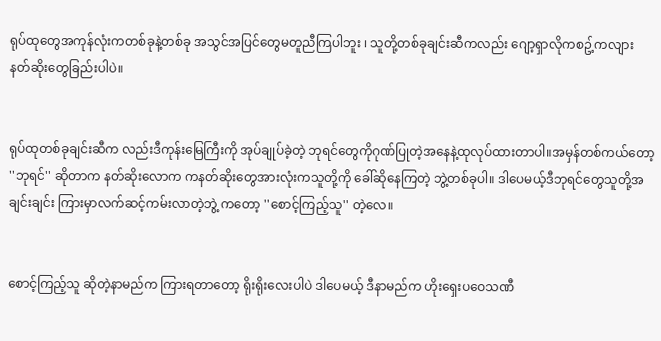ရုပ်ထုတွေအကုန်လုံးကတစ်ခုနဲ့တစ်ခု အသွင်အပြင်တွေမတူညီကြပါဘူး ၊ သူတို့တစ်ခုချင်းဆီကလည်း ဂျော့ရှာလိုကစဥ့်ကလျား နတ်ဆိုးတွေခြည်းပါပဲ။


ရုပ်ထုတစ်ခုချင်းဆီက လည်းဒီကုန်းမြေကြီးကို အုပ်ချုပ်ခဲ့တဲ့ ဘုရင်တွေကိုဂုဏ်ပြုတဲ့အနေနဲ့ထုလုပ်ထားတာပါ။အမှန်တစ်ကယ်တော့ ''ဘုရင်'' ဆိုတာက နတ်ဆိုးလောက ကနတ်ဆိုးတွေအားလုံးကသူတို့ကို ခေါ်ဆိုနေကြတဲ့ ဘွဲ့တစ်ခုပါ။ ဒါပေမယ့်ဒီဘုရင်တွေသူတို့အချင်းချင်း ကြားမှာလက်ဆင့်ကမ်းလာတဲ့ဘွဲ့ ကတော့ ''စောင့်ကြည့်သူ'' တဲ့လေ။


စောင့်ကြည့်သူ ဆိုတဲ့နာမည်က ကြားရတာတော့ ရိုးရိုးလေးပါပဲ ဒါပေမယ့် ဒီနာမည်က ဟိုးရှေးပဝေသဏီ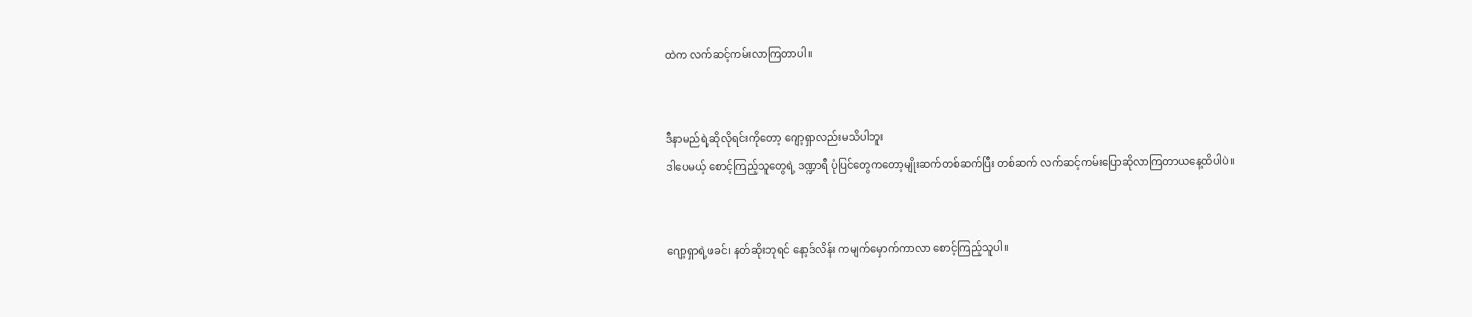ထဲက လက်ဆင့်ကမ်းလာကြတာပါ။


ဒီနာမည်ရဲ့ဆိုလိုရင်းကိုတော့ ဂျော့ရှာလည်းမသိပါဘူး
ဒါပေမယ့် စောင့်ကြည့်သူတွေရဲ့ ဒဏ္ဍာရီ ပုံပြင်တွေကတော့မျိုးဆက်တစ်ဆက်ပြီး တစ်ဆက် လက်ဆင့်ကမ်းပြောဆိုလာကြတာယနေ့ထိပါပဲ။


ဂျော့ရှာရဲ့ဖခင်၊ နတ်ဆိုးဘုရင် နော့ဒ်လိန်း ကမျက်မှောက်ကာလာ စောင့်ကြည့်သူပါ။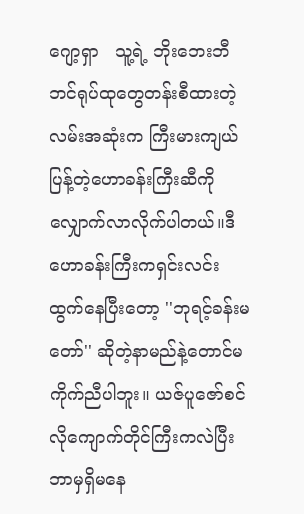ဂျော့ရှာ   သူ့ရဲ့ ဘိုးဘေးဘီဘင်ရုပ်ထုတွေတန်းစီထားတဲ့ လမ်းအဆုံးက ကြီးမားကျယ်ပြန့်တဲ့ဟောခန်းကြီးဆီကိုလျှောက်လာလိုက်ပါတယ်။ဒီဟောခန်းကြီးကရှင်းလင်းထွက်နေပြီးတော့ ''ဘုရင့်ခန်းမတော်'' ဆိုတဲ့နာမည်နဲ့တောင်မကိုက်ညီပါဘူး။ ယဇ်ပူဇော်စင်လိုကျောက်တိုင်ကြီးကလဲပြီး ဘာမှရှိမနေ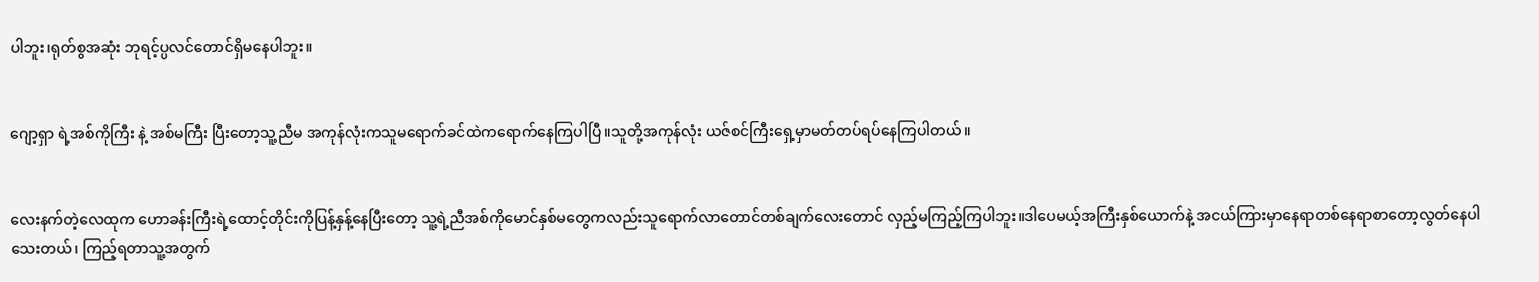ပါဘူး၊ရုတ်စွအဆုံး ဘုရင့်ပ္ပလင်တောင်ရှိမနေပါဘူး။


ဂျော့ရှာ ရဲ့အစ်ကိုကြီး နဲ့ အစ်မကြီး ပြီးတော့သူ့ညီမ အကုန်လုံးကသူမရောက်ခင်ထဲကရောက်နေကြပါပြီ။သူတို့အကုန်လုံး ယဇ်စင်ကြီးရှေ့မှာမတ်တပ်ရပ်နေကြပါတယ်။


လေးနက်တဲ့လေထုက ဟောခန်းကြီးရဲ့ထောင့်တိုင်းကိုပြန့်နှန့်နေပြီးတော့ သူ့ရဲ့ညီအစ်ကိုမောင်နှစ်မတွေကလည်းသူရောက်လာတောင်တစ်ချက်လေးတောင် လှည့်မကြည့်ကြပါဘူး။ဒါပေမယ့်အကြီးနှစ်ယောက်နဲ့ အငယ်ကြားမှာနေရာတစ်နေရာစာတော့လွတ်နေပါသေးတယ်၊ ကြည့်ရတာသူ့အတွက်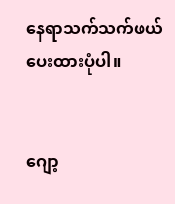နေရာသက်သက်ဖယ်ပေးထားပုံပါ။


ဂျော့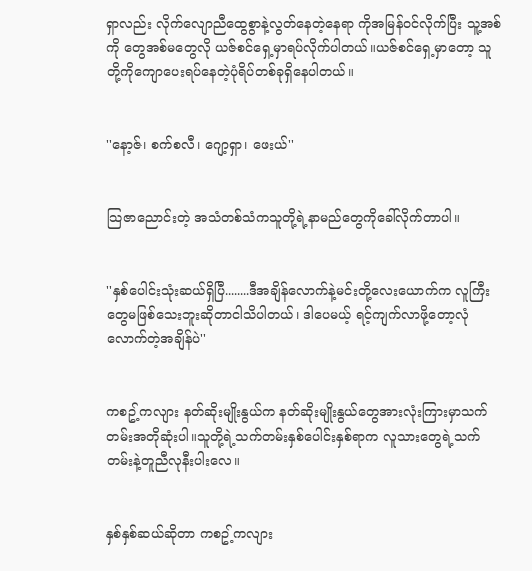ရှာလည်း လိုက်လျောညီထွေစွာနဲ့လွတ်နေတဲ့နေရာ ကိုအမြန်ဝင်လိုက်ပြီး သူ့အစ်ကို တွေအစ်မတွေလို ယဇ်စင်ရှေ့မှာရပ်လိုက်ပါတယ်။ယဇ်စင်ရှေ့မှာတော့ သူတို့ကိုကျောပေးရပ်နေတဲ့ပုံရိပ်တစ်ခုရှိနေပါတယ်။


''နော့ဇ်၊ စက်စလီ၊ ဂျော့ရှာ၊ ဖေးယ်''


သြဇာညောင်းတဲ့ အသံတစ်သံကသူတို့ရဲ့နာမည်တွေကိုခေါ်လိုက်တာပါ။


''နှစ်ပေါင်းသုံးဆယ်ရှိပြီ........ဒီအချိန်လောက်နဲ့မင်းတို့လေးယောက်က လူကြီးတွေမဖြစ်သေးဘူးဆိုတာငါသိပါတယ်၊ ဒါပေမယ့် ရင့်ကျက်လာဖို့တော့လုံလောက်တဲ့အချိန်ပဲ''


ကစဥ့်ကလျား နတ်ဆိုးမျိုးနွယ်က နတ်ဆိုးမျိုးနွယ်တွေအားလုံးကြားမှာသက်တမ်းအတိုဆုံးပါ။သူတို့ရဲ့သက်တမ်းနှစ်ပေါင်းနှစ်ရာက လူသားတွေရဲ့သက်တမ်းနဲ့တူညီလုနီးပါးလေ။


နှစ်နှစ်ဆယ်ဆိုတာ ကစဥ့်ကလျား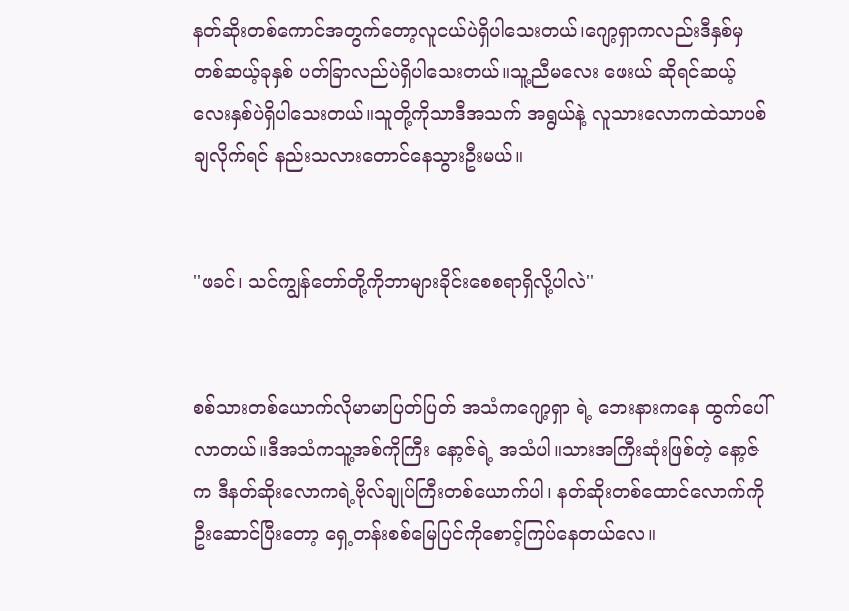နတ်ဆိုးတစ်ကောင်အတွက်တော့လူငယ်ပဲရှိပါသေးတယ်၊ဂျော့ရှာကလည်းဒီနှစ်မှ တစ်ဆယ့်ခုနှစ် ပတ်ခြာလည်ပဲရှိပါသေးတယ်။သူ့ညီမလေး ဖေးယ် ဆိုရင်ဆယ့်လေးနှစ်ပဲရှိပါသေးတယ်။သူတို့ကိုသာဒီအသက် အရွယ်နဲ့ လူသားလောကထဲသာပစ်ချလိုက်ရင် နည်းသလားတောင်နေသွားဦးမယ်။


''ဖခင်၊ သင်ကျွန်တော်တို့ကိုဘာများခိုင်းစေစရာရှိလို့ပါလဲ''


စစ်သားတစ်ယောက်လိုမာမာပြတ်ပြတ် အသံကဂျော့ရှာ ရဲ့ ဘေးနားကနေ ထွက်ပေါ်လာတယ်။ဒီအသံကသူ့အစ်ကိုကြီး နော့ဇ်ရဲ့ အသံပါ။သားအကြီးဆုံးဖြစ်တဲ့ နော့ဇ်က ဒီနတ်ဆိုးလောကရဲ့ဗိုလ်ချုပ်ကြီးတစ်ယောက်ပါ၊ နတ်ဆိုးတစ်ထောင်လောက်ကိုဦးဆောင်ပြီးတော့ ရှေ့တန်းစစ်မြေပြင်ကိုစောင့်ကြပ်နေတယ်လေ။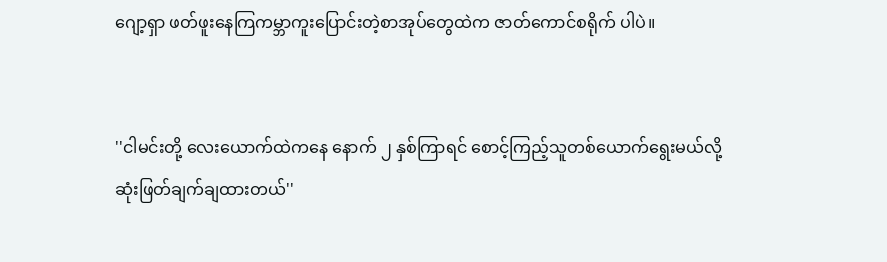ဂျော့ရှာ ဖတ်ဖူးနေကြကမ္ဘာကူးပြောင်းတဲ့စာအုပ်တွေထဲက ဇာတ်ကောင်စရိုက် ပါပဲ။


''ငါမင်းတို့ လေးယောက်ထဲကနေ နောက် ၂ နှစ်ကြာရင် စောင့်ကြည့်သူတစ်ယောက်ရွေးမယ်လို့ဆုံးဖြတ်ချက်ချထားတယ်''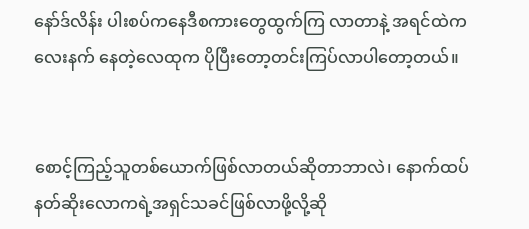နော်ဒ်လိန်း ပါးစပ်ကနေဒီစကားတွေထွက်ကြ လာတာနဲ့ အရင်ထဲကလေးနက် နေတဲ့လေထုက ပိုပြီးတော့တင်းကြပ်လာပါတော့တယ်။


စောင့်ကြည့်သူတစ်ယောက်ဖြစ်လာတယ်ဆိုတာဘာလဲ၊ နောက်ထပ်နတ်ဆိုးလောကရဲ့အရှင်သခင်ဖြစ်လာဖို့လို့ဆို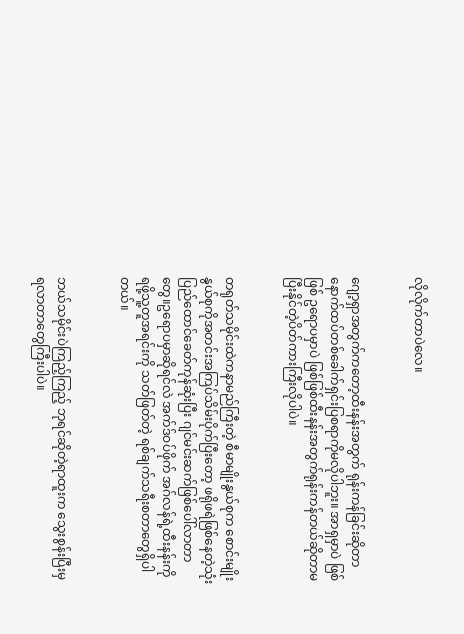လိုလိုက်တာပဲလေ။


ဂျော့ရှာအတွက်ကတော့ထီးနန်းအတွက် ရုန်းကန်ခြင်းဆိုတာနောက်ထပ်တစ်ခေါက်ရှင်းပြစရာကိုမလိုပါဘူး။ အာရှမှာပဲ ဖြစ်ဖြစ် ဥရောပမှာပဲ ဖြစ်ဖြစ်ထီးနန်းအတွက်ရုန်းကန်တယ်ဆိုတာမပြီးနိုင်တဲ့ပိတ်ကားကြီးလိုပါပဲ။


တရုတ်သမိုင်းထဲကနာမည်ကြီးတဲ့ စီမာမျိုးနွယ်စုက စောင်းမျိုးနွယ်စုကိုအတင်းအကြပ်သိမ်းပိုက်ပြီးတော့ ဖရိုဖရဲဖြစ်နေတဲ့သုံးပြည်ထောင်ခေတ်ကုန်ဆုံးပြီး ဂျင်မင်းဆက်ဖြစ်ပေါ်လာတာတွေ။ဥရောပမှာဆိုရင်လဲ အက်ဒ်ဝပ်ဖိုက် အဂ်လန်ရဲ့ထီးနန်းကိုရဖို့သူ့တူအရင်းကို သတ်ဖြတ်တဲ့ ရစ်ချက်သရီးစတာတွေရှိပါတယ်။


ဘယ်သမိုင်းပဲကြည့်ကြည့် ဘုရင်ဆိုတဲ့ရာထူးက သွေးစွန်းပြီးမှရလာတာတွေကြီးပါပဲ။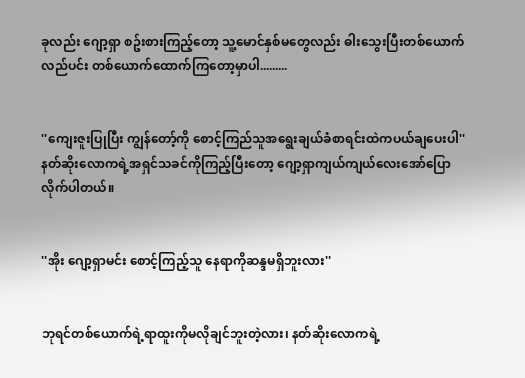ခုလည်း ဂျော့ရှာ စဥ်းစားကြည့်တော့ သူ့မောင်နှစ်မတွေလည်း ဓါးသွေးပြီးတစ်ယောက်လည်ပင်း တစ်ယောက်ထောက်ကြတော့မှာပါ.........


''ကျေးဇူးပြုပြီး ကျွန်တော့်ကို စောင့်ကြည်သူအရွေးချယ်ခံစာရင်းထဲကပယ်ချပေးပါ''နတ်ဆိုးလောကရဲ့အရှင်သခင်ကိုကြည့်ပြီးတော့ ဂျော့ရှာကျယ်ကျယ်လေးအော်ပြောလိုက်ပါတယ်။


''အိုး ဂျော့ရှာမင်း စောင့်ကြည့်သူ နေရာကိုဆန္ဒမရှိဘူးလား''


ဘုရင်တစ်ယောက်ရဲ့ရာထူးကိုမလိုချင်ဘူးတဲ့လား၊ နတ်ဆိုးလောကရဲ့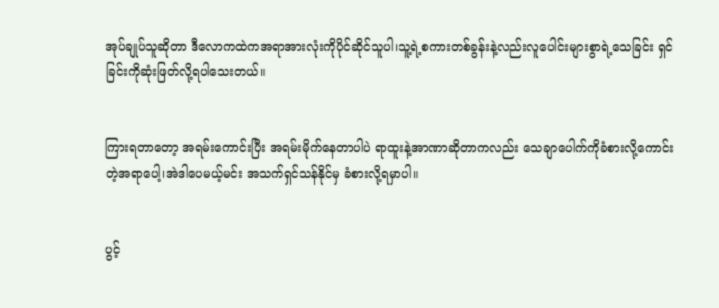အုပ်ချုပ်သူဆိုတာ ဒီလောကထဲကအရာအားလုံးကိုပိုင်ဆိုင်သူပါ၊သူ့ရဲ့စကားတစ်ခွန်းနဲ့လည်းလူပေါင်းများစွာရဲ့သေခြင်း ရှင်ခြင်းကိုဆုံးဖြတ်လို့ရပါသေးတယ်။


ကြားရတာတော့ အရမ်းကောင်းပြီး အရမ်းမိုက်နေတာပါပဲ ရာထူးနဲ့အာဏာဆိုတာကလည်း သေချာပေါက်ကိုခံစားလို့ကောင်းတဲ့အရာပေါ့၊အဲဒါပေမယ့်မင်း အသက်ရှင်သန်နိုင်မှ ခံစားလို့ရမှာပါ။


ပွင့်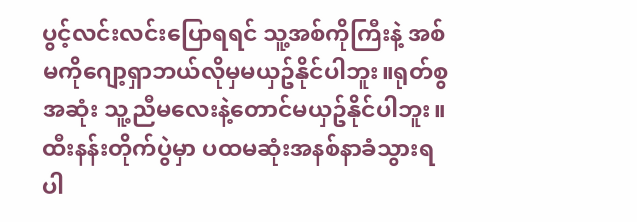ပွင့်လင်းလင်းပြောရရင် သူ့အစ်ကိုကြီးနဲ့ အစ်မကိုဂျော့ရှာဘယ်လိုမှမယှဥ်နိုင်ပါဘူး။ရုတ်စွအဆုံး သူ့ညီမလေးနဲ့တောင်မယှဥ်နိုင်ပါဘူး။ထီးနန်းတိုက်ပွဲမှာ ပထမဆုံးအနစ်နာခံသွားရပါ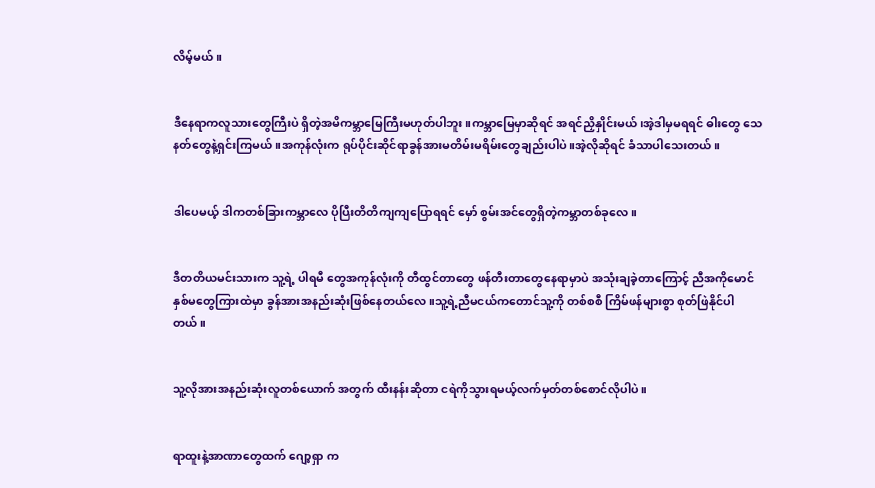လိမ့်မယ်။


ဒီနေရာကလူသားတွေကြီးပဲ ရှိတဲ့အမိကမ္ဘာမြေကြီးမဟုတ်ပါဘူး။ကမ္ဘာမြေမှာဆိုရင် အရင်ညှိနှိုင်းမယ်၊အဲ့ဒါမှမရရင် ဓါးတွေ သေနတ်တွေနဲ့ရှင်းကြမယ်။အကုန်လုံးက ရုပ်ပိုင်းဆိုင်ရာခွန်အားမတိမ်းမရိမ်းတွေချည်းပါပဲ။အဲ့လိုဆိုရင် ခံသာပါသေးတယ်။


ဒါပေမယ့် ဒါကတစ်ခြားကမ္ဘာလေ ပိုပြီးတိတိကျကျပြောရရင် မှော် စွမ်းအင်တွေရှိတဲ့ကမ္ဘာတစ်ခုလေ။


ဒီတတိယမင်းသားက သူ့ရဲ့ ပါရမီ တွေအကုန်လုံးကို တီထွင်တာတွေ ဖန်တီးတာတွေနေရာမှာပဲ အသုံးချခဲ့တာကြောင့် ညီအကိုမောင်နှစ်မတွေကြားထဲမှာ ခွန်အားအနည်းဆုံးဖြစ်နေတယ်လေ။သူ့ရဲ့ညီမငယ်ကတောင်သူ့ကို တစ်စစီ ကြိမ်ဖန်များစွာ စုတ်ဖြဲနိုင်ပါတယ်။


သူ့လိုအားအနည်းဆုံးလူတစ်ယောက် အတွက် ထီးနန်းဆိုတာ ငရဲကိုသွားရမယ့်လက်မှတ်တစ်စောင်လိုပါပဲ။


ရာထူးနဲ့အာဏာတွေထက် ဂျော့ရှာ က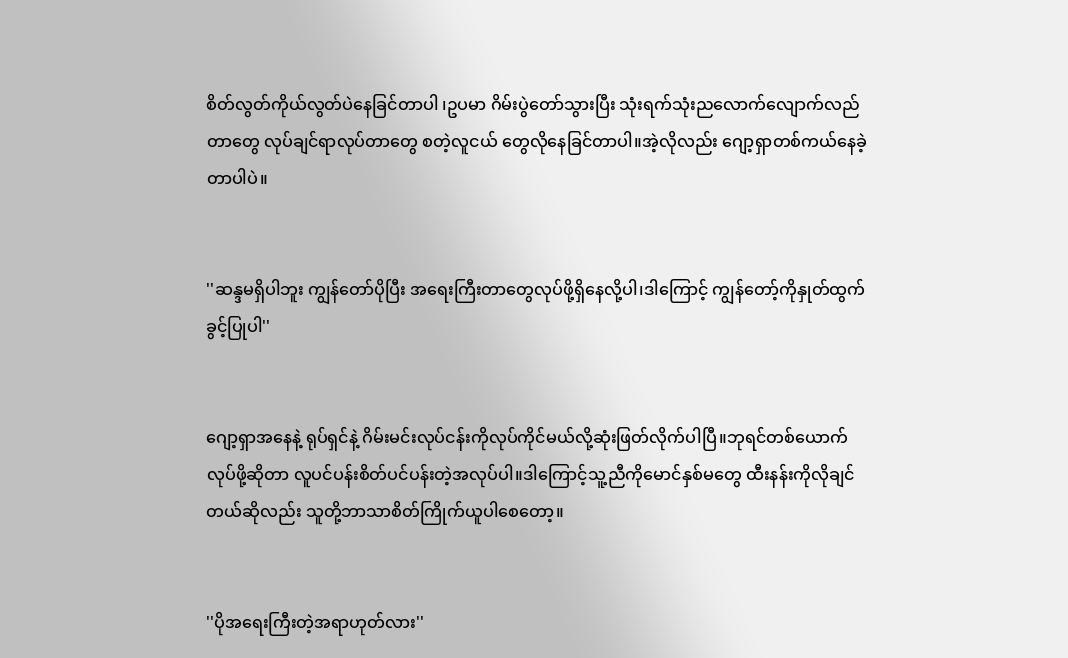စိတ်လွတ်ကိုယ်လွတ်ပဲနေခြင်တာပါ ၊ဥပမာ ဂိမ်းပွဲတော်သွားပြီး သုံးရက်သုံးညလောက်လျောက်လည်တာတွေ လုပ်ချင်ရာလုပ်တာတွေ စတဲ့လူငယ် တွေလိုနေခြင်တာပါ။အဲ့လိုလည်း ဂျော့ရှာတစ်ကယ်နေခဲ့တာပါပဲ။


''ဆန္ဒမရှိပါဘူး ကျွန်တော်ပိုပြီး အရေးကြီးတာတွေလုပ်ဖို့ရှိနေလို့ပါ၊ဒါကြောင့် ကျွန်တော့်ကိုနှုတ်ထွက်ခွင့်ပြုပါ''


ဂျော့ရှာအနေနဲ့ ရုပ်ရှင်နဲ့ ဂိမ်းမင်းလုပ်ငန်းကိုလုပ်ကိုင်မယ်လို့ဆုံးဖြတ်လိုက်ပါပြီ။ဘုရင်တစ်ယောက်လုပ်ဖို့ဆိုတာ လူပင်ပန်းစိတ်ပင်ပန်းတဲ့အလုပ်ပါ။ဒါကြောင့်သူ့ညီကိုမောင်နှစ်မတွေ ထီးနန်းကိုလိုချင်တယ်ဆိုလည်း သူတို့ဘာသာစိတ်ကြိုက်ယူပါစေတော့။


''ပိုအရေးကြီးတဲ့အရာဟုတ်လား''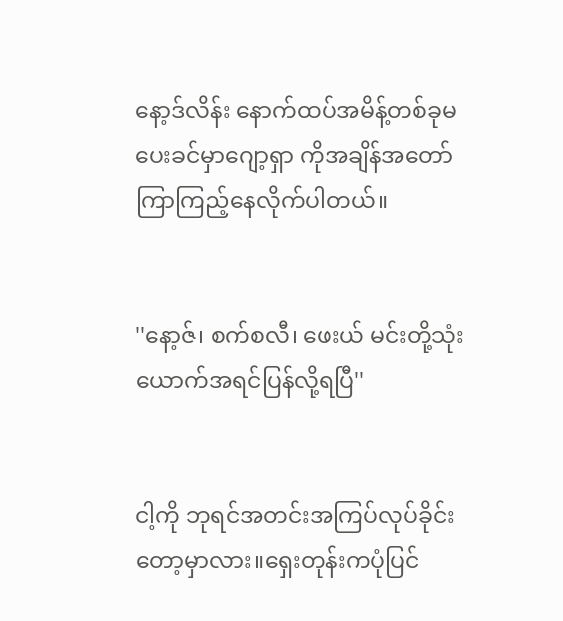နော့ဒ်လိန်း နောက်ထပ်အမိန့်တစ်ခုမပေးခင်မှာဂျော့ရှာ ကိုအချိန်အတော်ကြာကြည့်နေလိုက်ပါတယ်။


''နော့ဇ်၊ စက်စလီ၊ ဖေးယ် မင်းတို့သုံးယောက်အရင်ပြန်လို့ရပြီ''


ငါ့ကို ဘုရင်အတင်းအကြပ်လုပ်ခိုင်းတော့မှာလား။ရှေးတုန်းကပုံပြင်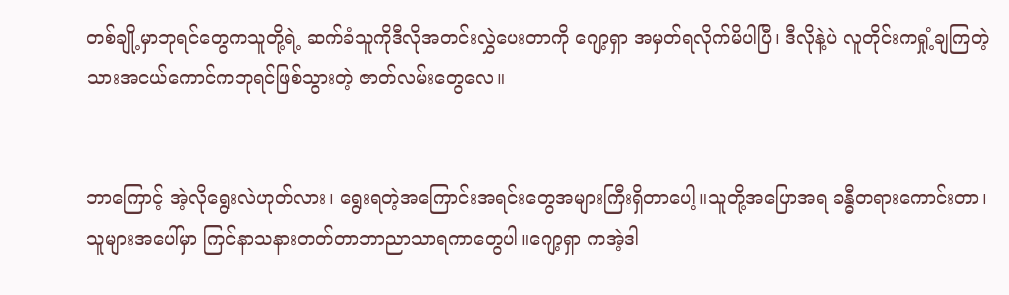တစ်ချို့မှာဘုရင်တွေကသူတို့ရဲ့ ဆက်ခံသူကိုဒီလိုအတင်းလွှဲပေးတာကို ဂျော့ရှာ အမှတ်ရလိုက်မိပါပြီ၊ ဒီလိုနဲ့ပဲ လူတိုင်းကရှုံ့ချကြတဲ့သားအငယ်ကောင်ကဘုရင်ဖြစ်သွားတဲ့ ဇာတ်လမ်းတွေလေ။


ဘာကြောင့် အဲ့လိုရွေးလဲဟုတ်လား၊ ရွေးရတဲ့အကြောင်းအရင်းတွေအများကြီးရှိတာပေါ့။သူတို့အပြောအရ ခန္ဓီတရားကောင်းတာ၊သူများအပေါ်မှာ ကြင်နာသနားတတ်တာဘာညာသာရကာတွေပါ။ဂျော့ရှာ ကအဲ့ဒါ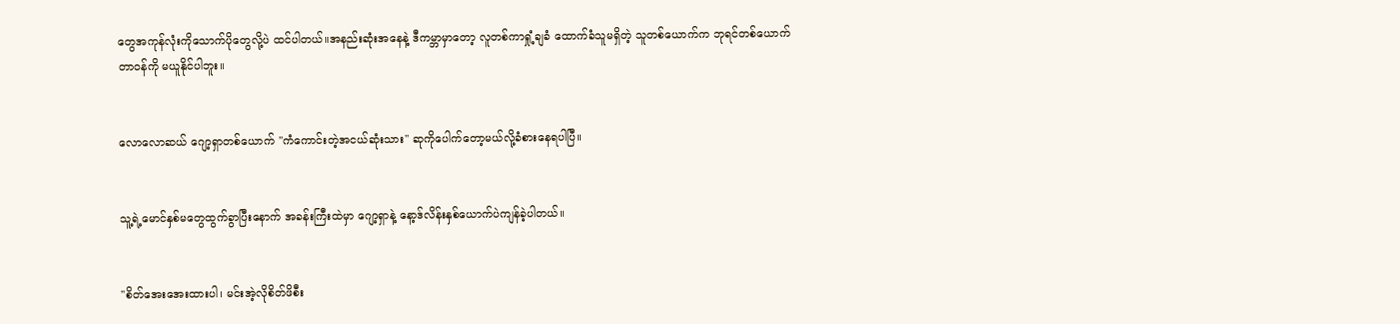တွေအကုန်လုံးကိုသောက်ပိုတွေလို့ပဲ ထင်ပါတယ်။အနည်းဆုံးအနေနဲ့ ဒီကမ္ဘာမှာတော့ လူတစ်ကာရှုံ့ချခံ ထောက်ခံသူမရှိတဲ့ သူတစ်ယောက်က ဘုရင်တစ်ယောက်တာဝန်ကို မယူနိုင်ပါဘူး။


လောလောဆယ် ဂျော့ရှာတစ်ယောက် ''ကံကောင်းတဲ့အငယ်ဆုံးသား'' ဆုကိုပေါက်တော့မယ်လို့ခံစားနေရပါပြီ။


သူ့ရဲ့မောင်နှစ်မတွေထွက်ခွာပြီးနောက် အခန်းကြီးထဲမှာ ဂျော့ရှာနဲ့ နော့ဒ်လိန်းနှစ်ယောက်ပဲကျန်ခဲ့ပါတယ်။


''စိတ်အေးအေးထားပါ၊ မင်းအဲ့လိုစိတ်ဖိစီး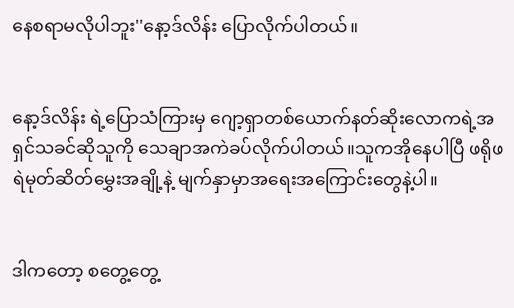နေစရာမလိုပါဘူး''နော့ဒ်လိန်း ပြောလိုက်ပါတယ်။


နော့ဒ်လိန်း ရဲ့ပြောသံကြားမှ ဂျော့ရှာတစ်ယောက်နတ်ဆိုးလောကရဲ့အရှင်သခင်ဆိုသူကို သေချာအကဲခပ်လိုက်ပါတယ်။သူကအိုနေပါပြီ ဖရိုဖရဲမုတ်ဆိတ်မွှေးအချို့နဲ့ မျက်နှာမှာအရေးအကြောင်းတွေနဲ့ပါ။


ဒါကတော့ စတွေ့တွေ့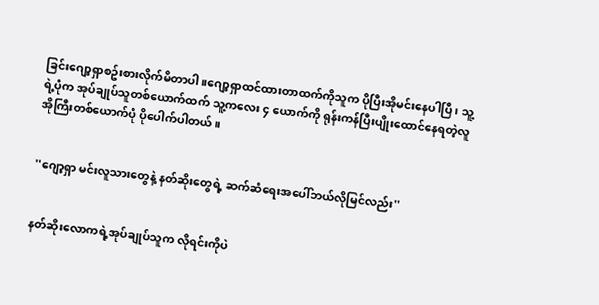ခြင်းဂျော့ရှာစဥ်းစားလိုက်မိတာပါ။ဂျော့ရှာထင်ထားတာထက်ကိုသူက ပိုပြီးအိုမင်းနေပါပြီ၊ သူ့ရဲ့ပုံက အုပ်ချုပ်သူတစ်ယောက်ထက် သူ့ကလေး ၄ ယောက်ကို ရုန်းကန်ပြီးပျိုးထောင်နေရတဲ့လူအိုကြီးတစ်ယောက်ပုံ ပိုပေါက်ပါတယ်။


''ဂျော့ရှာ မင်းလူသားတွေနဲ့ နတ်ဆိုးတွေရဲ့ ဆက်ဆံရေးအပေါ်ဘယ်လိုမြင်လည်း''


နတ်ဆိုးလောကရဲ့အုပ်ချုပ်သူက လိုရင်းကိုပဲ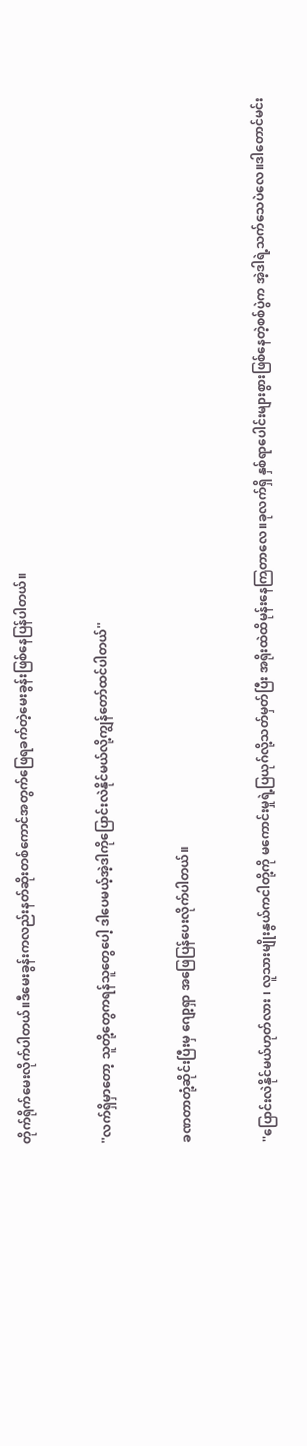တိုက်ရိုက်မေးလိုက်ပါတယ်။ဒီမေးခွန်းကလည်းနတ်ဆိုးတစ်ကောင်အတွက်ဖြေရခက်တဲ့မေးခွန်းဖြစ်နေပြန်ပါတယ်။


''လက်ရှိမှာတော့ သူတို့တွေကရန်သူတွေပေါ့ ဒါပေမယ့်အဲ့ဒါကိုပြောင်းလဲနိုင်မယ်လို့ကျွန်တော်ထင်ပါတယ်''


ခဏတာတုံ့ဆိုင်းပြီးမှ ဂျော့ရှာ အဖြေပြန်ပေးလိုက်ပါတယ်။


''ပြောင်းလဲနိုင်မယ်ဟုတ်လား ၊ လူသားမျိုးနွယ်ကငါတို့ကို မကောင်းမှုရဲ့ပြယုဂ်လို့သတ်မှတ်ပြီး အရိုးထဲထိမုန်းနေကြတာလေ။ခုလက်ရှိ နှစ်ရာပေါင်းများစွားဖြစ်နေတဲ့စစ်ပွဲက အဲ့ဒါရဲ့သက်သေပဲလေ။ဒါတောင်မင်း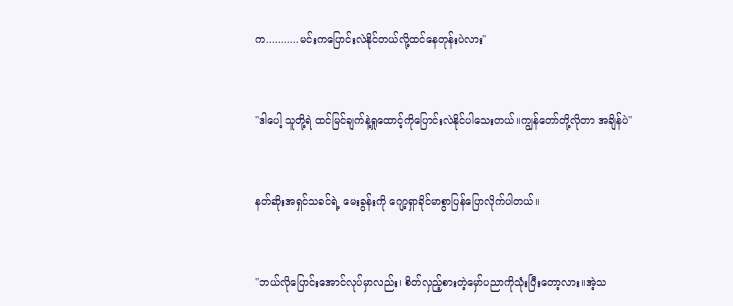က...........မင်းကပြောင်းလဲနိုင်တယ်လို့ထင်နေတုန်းပဲလား''


''ဒါပေါ့ သူတို့ရဲ ထင်မြင်ချက်နဲ့ရှုထောင့်ကိုပြောင်းလဲနိုင်ပါသေးတယ်။ကျွန်တော်တို့လိုတာ အချိန်ပဲ''


နတ်ဆိုးအရှင်သခင်ရဲ့ မေးခွန်းကို ဂျော့ရှာခိုင်မာစွာပြန်ပြောလိုက်ပါတယ်။


''ဘယ်လိုပြောင်းအောင်လုပ်မှာလည်း၊ စိတ်လှည့်စားတဲ့မှော်ပညာကိုသုံးပြီးတော့လား။အဲ့သ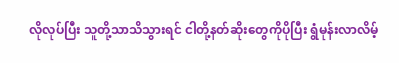လိုလုပ်ပြီး သူတို့သာသိသွားရင် ငါတို့နတ်ဆိုးတွေကိုပိုပြီး ရွံမုန်းလာလိမ့်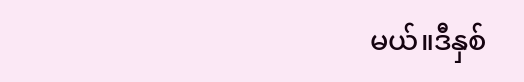မယ်။ဒီနှစ်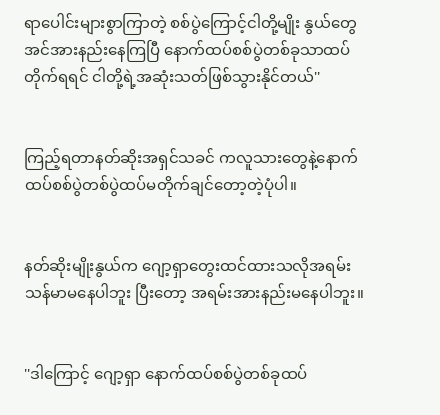ရာပေါင်းများစွာကြာတဲ့ စစ်ပွဲကြောင့်ငါတို့မျိုး နွယ်တွေအင်အားနည်းနေကြပြီ နောက်ထပ်စစ်ပွဲတစ်ခုသာထပ်တိုက်ရရင် ငါတို့ရဲ့အဆုံးသတ်ဖြစ်သွားနိုင်တယ်''


ကြည့်ရတာနတ်ဆိုးအရှင်သခင် ကလူသားတွေနဲ့နောက်ထပ်စစ်ပွဲတစ်ပွဲထပ်မတိုက်ချင်တော့တဲ့ပုံပါ။


နတ်ဆိုးမျိုးနွယ်က ဂျော့ရှာတွေးထင်ထားသလိုအရမ်းသန်မာမနေပါဘူး ပြီးတော့ အရမ်းအားနည်းမနေပါဘူး။


''ဒါကြောင့် ဂျော့ရှာ နောက်ထပ်စစ်ပွဲတစ်ခုထပ်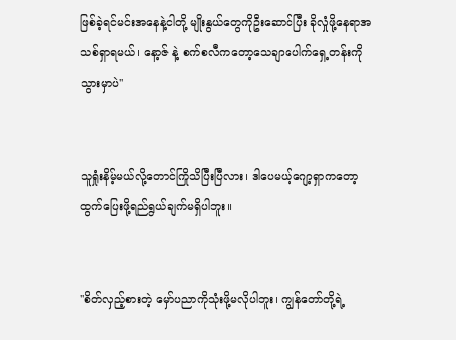ဖြစ်ခဲ့ရင်မင်းအနေနဲ့ငါတို့ မျိုးနွယ်တွေကိုဦးဆောင်ပြီး ခိုလှုံဖို့နေရာအသစ်ရှာရမယ်၊ နော့ဇ် နဲ့ စက်စလီကတော့သေချာပေါက်ရှေ့တန်းကိုသွားမှာပဲ''


သူရှုံးနိမ့်မယ်လို့တောင်ကြိုသိပြီးပြီလား၊ ဒါပေမယ့်ဂျော့ရှာကတော့ထွက်ပြေးဖို့ရည်ရွယ်ချက်မရှိပါဘူး။


''စိတ်လှည့်စားတဲ့ မှော်ပညာကိုသုံးဖို့မလိုပါဘူး၊ ကျွန်တော်တို့ရဲ့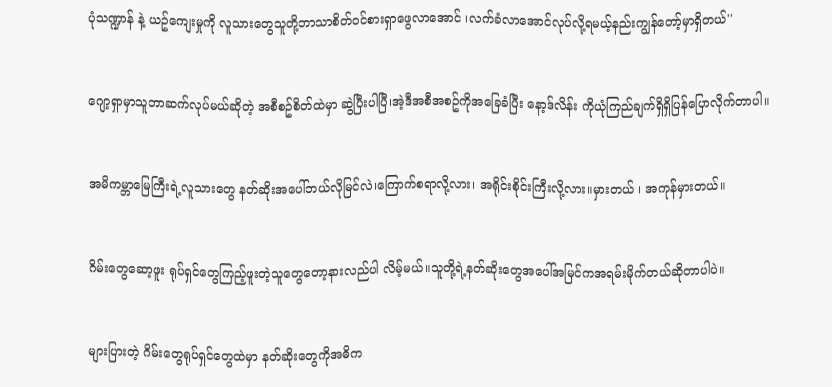ပုံသဏ္ဍာန် နဲ့ ယဥ်ကျေးမှုကို လူသားတွေသူတို့ဘာသာစိတ်ဝင်စားရှာဖွေလာအောင် ၊လက်ခံလာအောင်လုပ်လို့ရမယ့်နည်းကျွန်တော့်မှာရှိတယ်''


ဂျော့ရှာမှာသူဘာဆက်လုပ်မယ်ဆိုတဲ့ အစီစဥ်စိတ်ထဲမှာ ဆွဲပြီးပါပြီ၊အဲ့ဒီအစီအစဥ်ကိုအခြေခံပြီး နော့ဒ်လိန်း ကိုယုံကြည်ချက်ရှိရှိပြန်ပြောလိုက်တာပါ။


အမိကမ္ဘာမြေကြီးရဲ့လူသားတွေ နတ်ဆိုးအပေါ်ဘယ်လိုမြင်လဲ၊ကြောက်စရာလို့လား၊ အရိုင်းစိုင်းကြီးလို့လား။မှားတယ် ၊ အကုန်မှားတယ်။


ဂိမ်းတွေဆော့ဖူး ရုပ်ရှင်တွေကြည့်ဖူးတဲ့သူတွေတော့နားလည်ပါ လိမ့်မယ်။သူတို့ရဲ့နတ်ဆိုးတွေအပေါ်အမြင်ကအရမ်းမိုက်တယ်ဆိုတာပါပဲ။


များပြားတဲ့ ဂိမ်းတွေရုပ်ရှင်တွေထဲမှာ နတ်ဆိုးတွေကိုအဓိက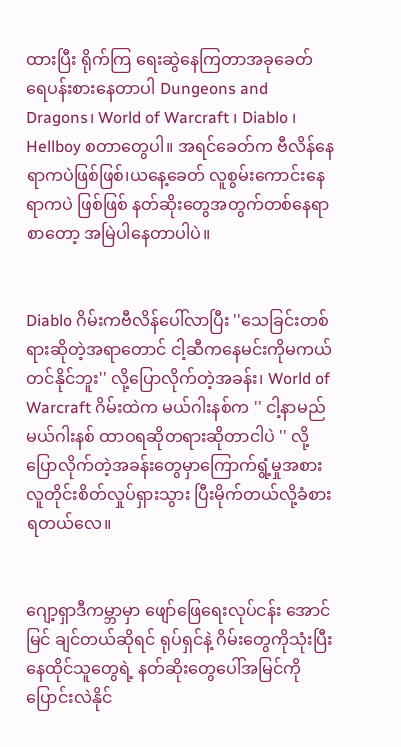ထားပြီး ရိုက်ကြ ရေးဆွဲနေကြတာအခုခေတ် ရေပန်းစားနေတာပါ Dungeons and Dragons၊ World of Warcraft ၊ Diablo ၊ Hellboy စတာတွေပါ။ အရင်ခေတ်က ဗီလိန်နေရာကပဲဖြစ်ဖြစ်၊ယနေ့ခေတ် လူစွမ်းကောင်းနေရာကပဲ ဖြစ်ဖြစ် နတ်ဆိုးတွေအတွက်တစ်နေရာစာတော့ အမြဲပါနေတာပါပဲ။


Diablo ဂိမ်းကဗီလိန်ပေါ်လာပြီး ''သေခြင်းတစ်ရားဆိုတဲ့အရာတောင် ငါ့ဆီကနေမင်းကိုမကယ်တင်နိုင်ဘူး'' လို့ပြောလိုက်တဲ့အခန်း၊ World of Warcraft ဂိမ်းထဲက မယ်ဂါးနစ်က '' ငါ့နာမည် မယ်ဂါးနစ် ထာဝရဆိုတရားဆိုတာငါပဲ '' လို့ပြောလိုက်တဲ့အခန်းတွေမှာကြောက်ရွံ့မှုအစား လူတိုင်းစိတ်လှုပ်ရှားသွား ပြီးမိုက်တယ်လို့ခံစားရတယ်လေ။


ဂျော့ရှာဒီကမ္ဘာမှာ ဖျော်ဖြေရေးလုပ်ငန်း အောင်မြင် ချင်တယ်ဆိုရင် ရုပ်ရှင်နဲ့ ဂိမ်းတွေကိုသုံးပြီး နေထိုင်သူတွေရဲ့ နတ်ဆိုးတွေပေါ်အမြင်ကို ပြောင်းလဲနိုင်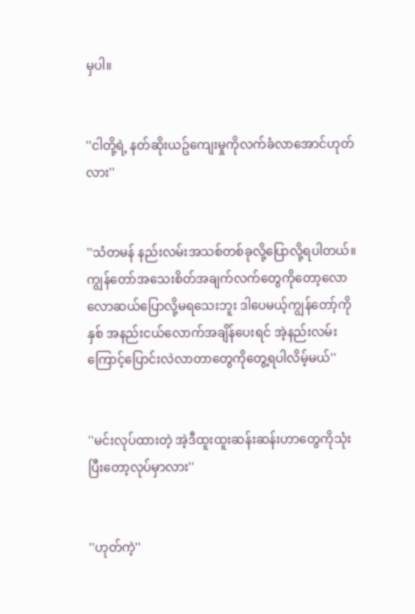မှပါ။


''ငါတို့ရဲ့ နတ်ဆိုးယဥ်ကျေးမှုကိုလက်ခံလာအောင်ဟုတ်လား''


''သံတမန် နည်းလမ်းအသစ်တစ်ခုလို့ပြောလို့ရပါတယ်။ကျွန်တော်အသေးစိတ်အချက်လက်တွေကိုတော့လောလောဆယ်ပြောလို့မရသေးဘူး ဒါပေမယ့်ကျွန်တော့်ကိုနှစ် အနည်းငယ်လောက်အချိန်ပေးရင် အဲ့နည်းလမ်းကြောင့်ပြောင်းလဲလာတာတွေကိုတွေ့ရပါလိမ့်မယ်''


''မင်းလုပ်ထားတဲ့ အဲ့ဒီထူးထူးဆန်းဆန်းဟာတွေကိုသုံးပြီးတော့လုပ်မှာလား''


''ဟုတ်ကဲ့''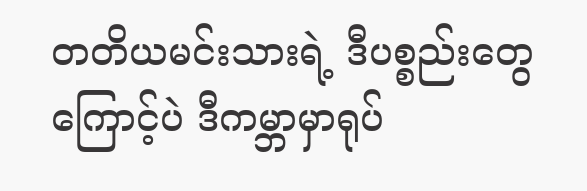တတိယမင်းသားရဲ့ ဒီပစ္စည်းတွေကြောင့်ပဲ ဒီကမ္ဘာမှာရုပ်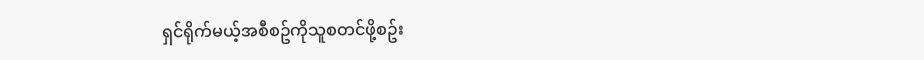ရှင်ရိုက်မယ့်အစီစဥ်ကိုသူစတင်ဖို့စဥ်း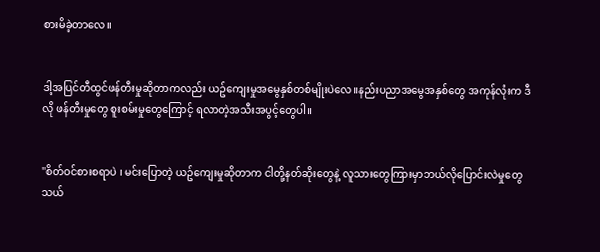စားမိခဲ့တာလေ။


ဒါ့အပြင်တီထွင်ဖန်တီးမှုဆိုတာကလည်း ယဥ်ကျေးမှုအမွေနှစ်တစ်မျိုးပဲလေ။နည်းပညာအမွေအနှစ်တွေ အကုန်လုံးက ဒီလို ဖန်တီးမှုတွေ စူးစမ်းမှုတွေကြောင့် ရလာတဲ့အသီးအပွင့်တွေပါ။


''စိတ်ဝင်စားစရာပဲ ၊ မင်းပြောတဲ့ ယဥ်ကျေးမှုဆိုတာက ငါတို့နတ်ဆိုးတွေနဲ့ လူသားတွေကြားမှာဘယ်လိုပြောင်းလဲမှုတွေသယ်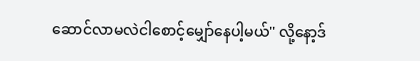ဆောင်လာမလဲငါစောင့်မျှော်နေပါ့မယ်'' လို့နော့ဒ်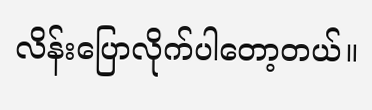လိန်းပြောလိုက်ပါတော့တယ်။